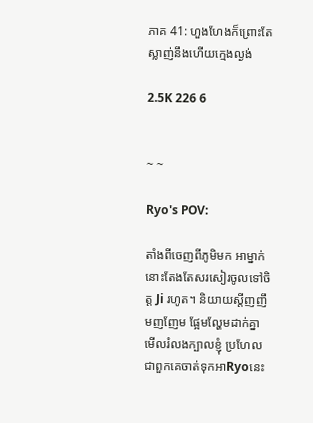ភាគ 41: ហួងហែងក៏ព្រោះតែស្លាញ់នឹងហើយក្មេងល្ងង់

2.5K 226 6


~ ~

Ryo's POV:

តាំងពីចេញពីភូមិមក អាម្នាក់នោះតែងតែសរសៀរចូលទៅចិត្ត Ji រហូត។ និយាយស្តីញញឹមញញែម ផ្អែមល្ហែមដាក់គ្នាមើលរំលងក្បាលខ្ញុំ ប្រហែលជាពួកគេចាត់ទុកអាRyoនេះ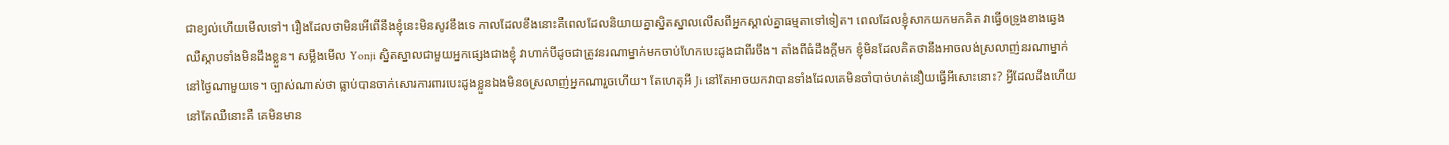ជាខ្យល់ហើយមើលទៅ។ រឿងដែលថាមិនអើពើនឹងខ្ញុំនេះមិនសូវខឹងទេ កាលដែលខឹងនោះគឺពេលដែលនិយាយគ្នាស្និតស្នាលលើសពីអ្នកស្គាល់គ្នាធម្មតាទៅទៀត។ ពេលដែលខ្ញុំសាកយកមកគិត វាធ្វើឲទ្រូងខាងឆ្វេងឈឺស្កាបទាំងមិនដឹងខ្លួន។ សម្លឹងមើល Yonji ស្និតស្នាលជាមួយអ្នកផ្សេងជាងខ្ញុំ វាហាក់បីដូចជាត្រូវនរណាម្នាក់មកចាប់ហែកបេះដូងជាពីរចឹង។ តាំងពីធំដឹងក្តីមក ខ្ញុំមិនដែលគិតថានឹងអាចលង់ស្រលាញ់នរណាម្នាក់នៅថ្ងៃណាមួយទេ។ ច្បាស់ណាស់ថា ធ្លាប់បានចាក់សោរការពារបេះដូងខ្លួនឯងមិនឲស្រលាញ់អ្នកណារួចហើយ។ តែហេតុអី Ji នៅតែអាចយកវាបានទាំងដែលគេមិនចាំបាច់ហត់នឿយធ្វើអីសោះនោះ? អ្វីដែលដឹងហើយនៅតែឈឺនោះគឺ គេមិនមាន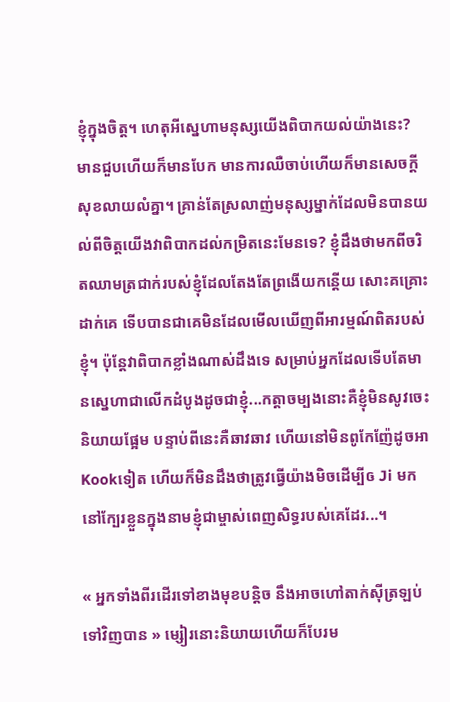ខ្ញុំក្នុងចិត្ត។ ហេតុអីស្នេហាមនុស្សយើងពិបាកយល់យ៉ាងនេះ? មានជួបហើយក៏មានបែក មានការឈឺចាប់ហើយក៏មានសេចក្តីសុខលាយលំគ្នា។ គ្រាន់តែស្រលាញ់មនុស្សម្នាក់ដែលមិនបានយល់ពីចិត្តយើងវាពិបាកដល់កម្រិតនេះមែនទេ? ខ្ញុំដឹងថាមកពីចរិតឈាមត្រជាក់របស់ខ្ញុំដែលតែងតែព្រងើយកន្តើយ សោះគគ្រោះដាក់គេ ទើបបានជាគេមិនដែលមើលឃើញពីអារម្មណ៍ពិតរបស់ខ្ញុំ។ ប៉ុន្តែវាពិបាកខ្លាំងណាស់ដឹងទេ សម្រាប់អ្នកដែលទើបតែមានស្នេហាជាលើកដំបូងដូចជាខ្ញុំ...កត្តាចម្បងនោះគឺខ្ញុំមិនសូវចេះនិយាយផ្អែម បន្ទាប់ពីនេះគឺឆាវឆាវ ហើយនៅមិនពូកែញ៉ែដូចអាKookទៀត ហើយក៏មិនដឹងថាត្រូវធ្វើយ៉ាងមិចដើម្បីឲ Ji មកនៅក្បែរខ្លួនក្នុងនាមខ្ញុំជាម្ចាស់ពេញសិទ្ធរបស់គេដែរ...។

« អ្នកទាំងពីរដើរទៅខាងមុខបន្តិច នឹងអាចហៅតាក់សុីត្រឡប់ទៅវិញបាន » ម្សៀរនោះនិយាយហើយក៏បែរម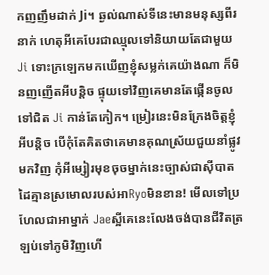កញញឹមដាក់ Ji។ ឆ្ងល់ណាស់ទីនេះមានមនុស្សពីរនាក់ ហេតុអីគេបែរជាឈ្មុលទៅនិយាយតែជាមួយ Ji ទោះក្រឡេកមកឃើញខ្ញុំសម្លក់គេយ៉ាងណា ក៏មិនញញើតអីបន្តិច ផ្ទុយទៅវិញគេមានតែផ្កើនចូលទៅជិត Ji កាន់តែកៀក។ ម្រៀរនេះមិនក្រែងចិត្តខ្ញុំអីបន្តិច បើកុំតែគិតថាគេមានគុណស្រ័យជួយនាំផ្លូវមកវិញ កុំអីម្សៀរមុខចុចម្នាក់នេះច្បាស់ជាសុីបាតដៃគ្មានស្រមោលរបស់អាRyoមិនខាន! មើលទៅប្រហែលជាអាម្នាក់ Jaeស្អីគេនេះលែងចង់បានជីវិតត្រឡប់ទៅភូមិវិញហើ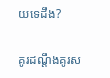យទេដឹង?

គូរដណ្តឹងគូរស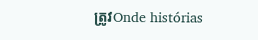ត្រូវOnde histórias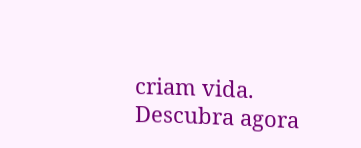criam vida. Descubra agora